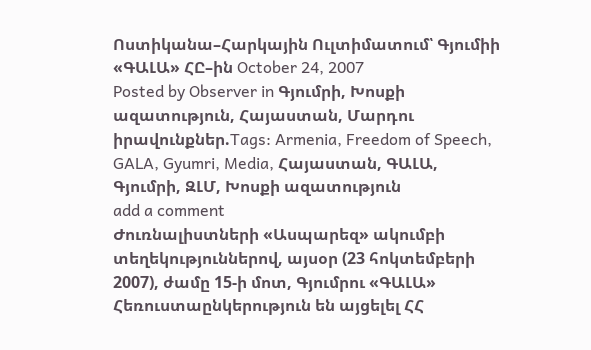Ոստիկանա–Հարկային Ուլտիմատում՝ Գյումիի «ԳԱԼԱ» ՀԸ–ին October 24, 2007
Posted by Observer in Գյումրի, Խոսքի ազատություն, Հայաստան, Մարդու իրավունքներ.Tags: Armenia, Freedom of Speech, GALA, Gyumri, Media, Հայաստան, ԳԱԼԱ, Գյումրի, ԶԼՄ, Խոսքի ազատություն
add a comment
Ժուռնալիստների «Ասպարեզ» ակումբի տեղեկություններով, այսօր (23 հոկտեմբերի 2007), ժամը 15-ի մոտ, Գյումրու «ԳԱԼԱ» Հեռուստաընկերություն են այցելել ՀՀ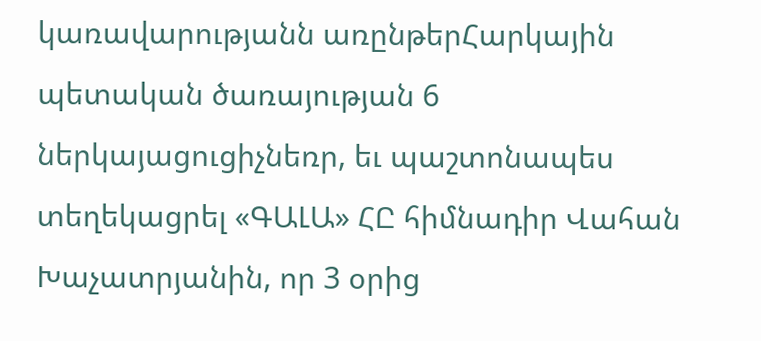կառավարությանն առընթերՀարկային պետական ծառայության 6 ներկայացուցիչնեռր, եւ պաշտոնապես տեղեկացրել «ԳԱԼԱ» ՀԸ հիմնադիր Վահան Խաչատրյանին, որ 3 օրից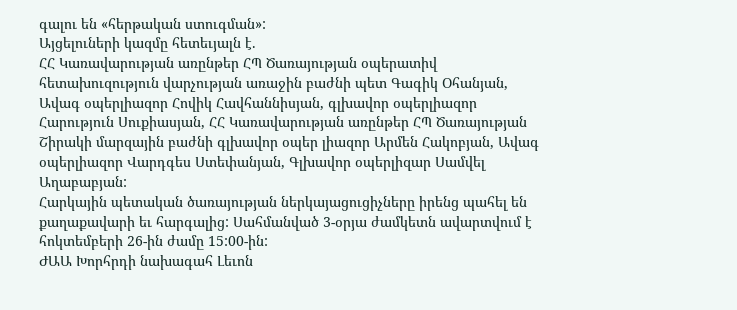գալու են «հերթական ստուգման»:
Այցելուների կազմը հետեւյալն է.
ՀՀ Կառավարության առընթեր ՀՊ Ծառայության օպերատիվ հետախուզություն վարչության առաջին բաժնի պետ Գագիկ Օհանյան, Ավագ օպերլիազոր Հովիկ Հավհաննիսյան, գլխավոր օպերլիազոր Հարություն Սուքիասյան, ՀՀ Կառավարության առընթեր ՀՊ Ծառայության Շիրակի մարզային բաժնի գլխավոր օպեր լիազոր Արմեն Հակոբյան, Ավագ օպերլիազոր Վարդգես Ստեփանյան, Գլխավոր օպերլիզար Սամվել Աղաբաբյան:
Հարկային պետական ծառայության ներկայացուցիչները իրենց պահել են քաղաքավարի եւ հարգալից: Սահմանված 3-օրյա ժամկետն ավարտվում է հոկտեմբերի 26-ին ժամը 15:00-ին:
ԺԱԱ Խորհրդի նախագահ Լեւոն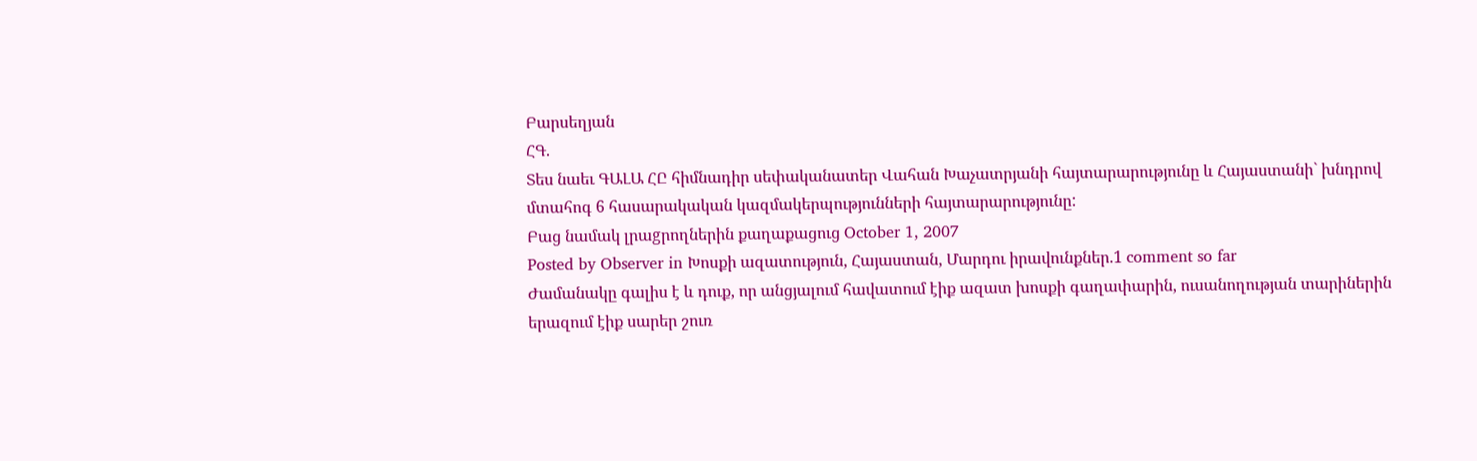Բարսեղյան
ՀԳ.
Տես նաեւ ԳԱԼԱ ՀԸ հիմնադիր սեփականատեր Վահան Խաչատրյանի հայտարարությունը և Հայաստանի` խնդրով մտահոգ 6 հասարակական կազմակերպությունների հայտարարությունը:
Բաց նամակ լրաgրողներին քաղաքացուց October 1, 2007
Posted by Observer in Խոսքի ազատություն, Հայաստան, Մարդու իրավունքներ.1 comment so far
Ժամանակը գալիս է և դուք, որ անցյալում հավատում էիք ազատ խոսքի գաղափարին, ուսանողության տարիներին երազում էիք սարեր շուռ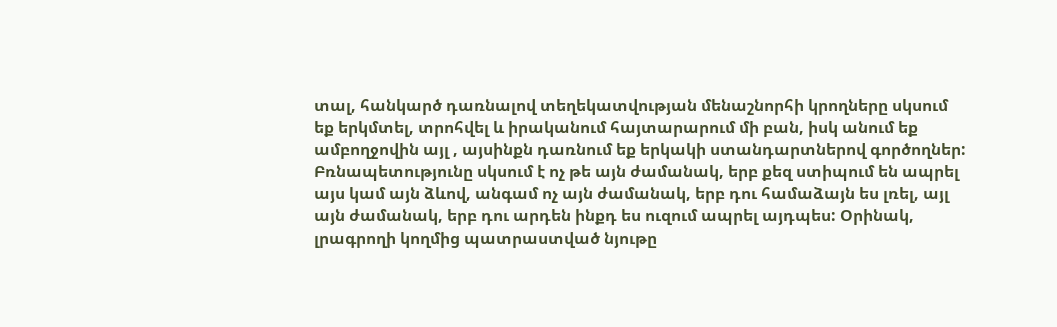տալ, հանկարծ դառնալով տեղեկատվության մենաշնորհի կրողները սկսում եք երկմտել, տրոհվել և իրականում հայտարարում մի բան, իսկ անում եք ամբողջովին այլ , այսինքն դառնում եք երկակի ստանդարտներով գործողներ: Բռնապետությունը սկսում է ոչ թե այն ժամանակ, երբ քեզ ստիպում են ապրել այս կամ այն ձևով, անգամ ոչ այն ժամանակ, երբ դու համաձայն ես լռել, այլ այն ժամանակ, երբ դու արդեն ինքդ ես ուզում ապրել այդպես: Օրինակ, լրագրողի կողմից պատրաստված նյութը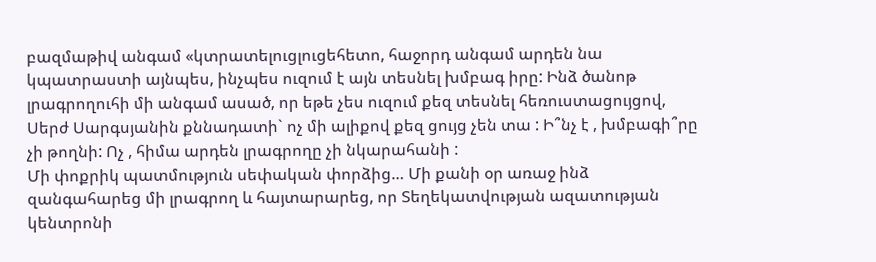բազմաթիվ անգամ «կտրատելուցլուցեհետո, հաջորդ անգամ արդեն նա կպատրաստի այնպես, ինչպես ուզում է այն տեսնել խմբագ իրը: Ինձ ծանոթ լրագրողուհի մի անգամ ասած, որ եթե չես ուզում քեզ տեսնել հեռուստացույցով,
Սերժ Սարգսյանին քննադատի` ոչ մի ալիքով քեզ ցույց չեն տա : Ի՞նչ է , խմբագի՞րը չի թողնի: Ոչ , հիմա արդեն լրագրողը չի նկարահանի :
Մի փոքրիկ պատմություն սեփական փորձից… Մի քանի օր առաջ ինձ զանգահարեց մի լրագրող և հայտարարեց, որ Տեղեկատվության ազատության կենտրոնի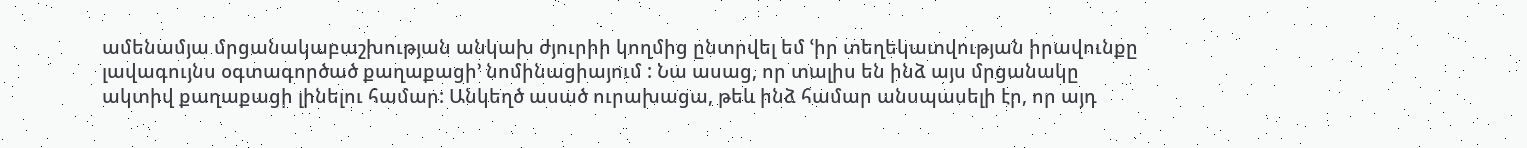ամենամյա մրցանակաբաշխության անկախ ժյուրիի կողմից ընտրվել եմ ՙիր տեղեկատվության իրավունքը լավագույնս օգտագործած քաղաքացի՚ նոմինացիայում : Նա ասաց, որ տալիս են ինձ այս մրցանակը ակտիվ քաղաքացի լինելու համար: Անկեղծ ասած ուրախացա, թեև ինձ համար անսպասելի էր, որ այդ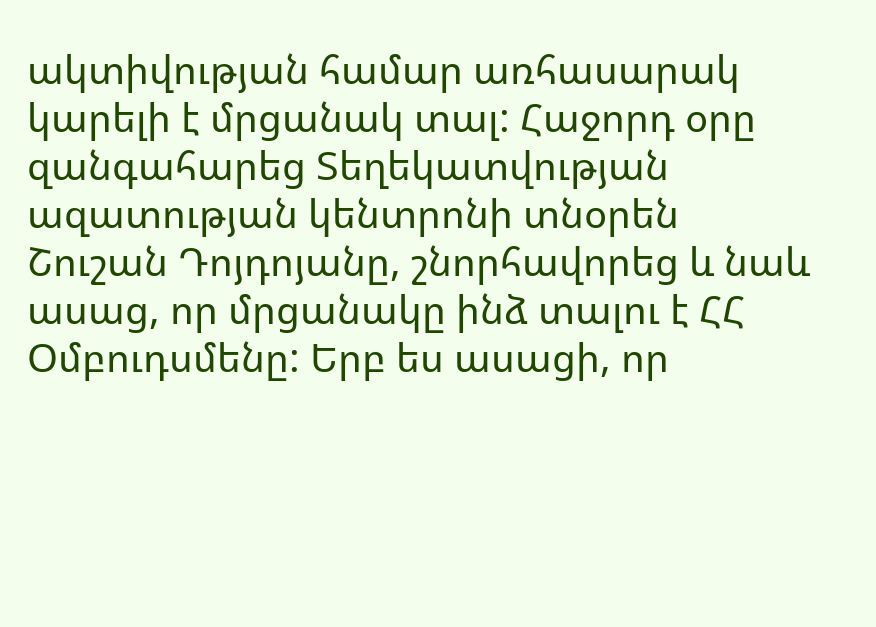ակտիվության համար առհասարակ կարելի է մրցանակ տալ: Հաջորդ օրը զանգահարեց Տեղեկատվության ազատության կենտրոնի տնօրեն Շուշան Դոյդոյանը, շնորհավորեց և նաև ասաց, որ մրցանակը ինձ տալու է ՀՀ Օմբուդսմենը: Երբ ես ասացի, որ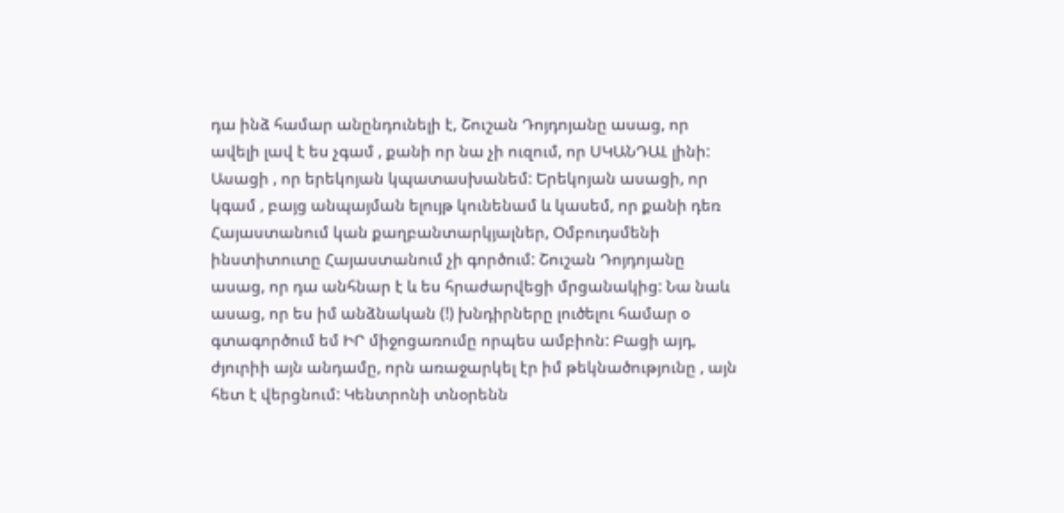դա ինձ համար անընդունելի է, Շուշան Դոյդոյանը ասաց, որ ավելի լավ է ես չգամ , քանի որ նա չի ուզում, որ ՍԿԱՆԴԱԼ լինի: Ասացի , որ երեկոյան կպատասխանեմ: Երեկոյան ասացի, որ կգամ , բայց անպայման ելույթ կունենամ և կասեմ, որ քանի դեռ Հայաստանում կան քաղբանտարկյալներ, Օմբուդսմենի ինստիտուտը Հայաստանում չի գործում: Շուշան Դոյդոյանը ասաց, որ դա անհնար է և ես հրաժարվեցի մրցանակից: Նա նաև ասաց, որ ես իմ անձնական (!) խնդիրները լուծելու համար օ գտագործում եմ ԻՐ միջոցառումը որպես ամբիոն: Բացի այդ, ժյուրիի այն անդամը, որն առաջարկել էր իմ թեկնածությունը , այն հետ է վերցնում: Կենտրոնի տնօրենն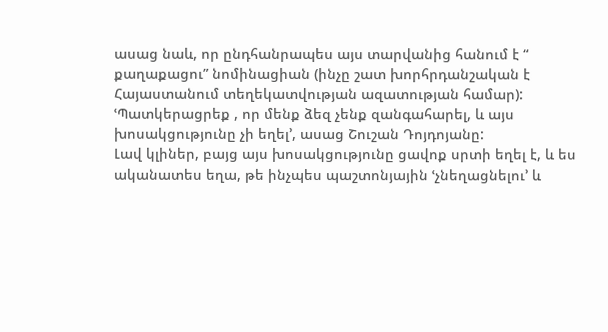ասաց նաև, որ ընդհանրապես այս տարվանից հանում է “ քաղաքացու” նոմինացիան (ինչը շատ խորհրդանշական է Հայաստանում տեղեկատվության ազատության համար): ՙՊատկերացրեք , որ մենք ձեզ չենք զանգահարել, և այս խոսակցությունը չի եղել՚, ասաց Շուշան Դոյդոյանը:
Լավ կլիներ, բայց այս խոսակցությունը ցավոք սրտի եղել է, և ես ականատես եղա, թե ինչպես պաշտոնյային ՙչնեղացնելու՚ և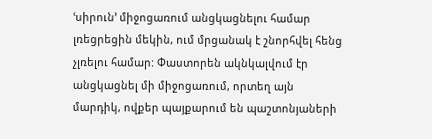ՙսիրուն՚ միջոցառում անցկացնելու համար լռեցրեցին մեկին, ում մրցանակ է շնորհվել հենց չլռելու համար: Փաստորեն ակնկալվում էր անցկացնել մի միջոցառում, որտեղ այն մարդիկ, ովքեր պայքարում են պաշտոնյաների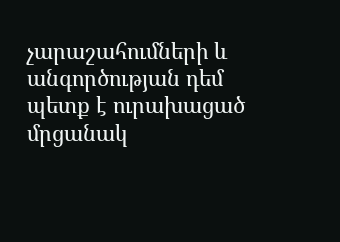չարաշահումների և անգործության դեմ պետք է ուրախացած մրցանակ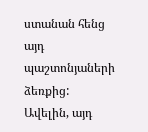ստանան հենց այդ պաշտոնյաների ձեռքից: Ավելին, այդ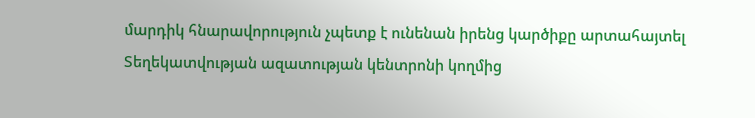մարդիկ հնարավորություն չպետք է ունենան իրենց կարծիքը արտահայտել Տեղեկատվության ազատության կենտրոնի կողմից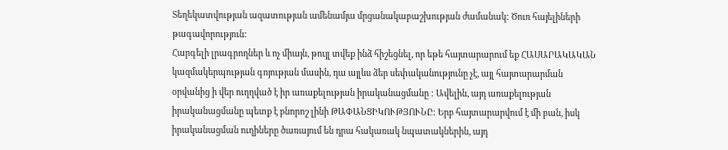Տեղեկատվության ազատության ամենամյա մրցանակաբաշխության ժամանակ: Ծուռ հայելիների թագավորություն:
Հարգելի լրագրողներ և ոչ միայն, թույլ տվեք ինձ հիշեցնել, որ եթե հայտարարում եք ՀԱՍԱՐԱԿԱԿԱՆ կազմակերպության գոյության մասին, դա այլևս ձեր սեփականությունը չէ, այլ հայտարարման օրվանից ի վեր ուղղված է իր առաքելության իրականացմանը : Ավելին, այդ առաքելության իրականացմանը պետք է բնորոշ լինի ԹԱՓԱՆՑԻԿՈՒԹՅՈՒՆԸ: Երբ հայտարարվում է մի բան, իսկ իրականացման ուղիները ծառայում են դրա հակառակ նպատակներին, այդ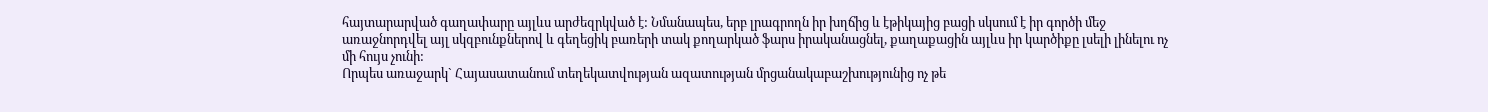հայտարարված գաղափարը այլևս արժեզրկված է: Նմանապես, երբ լրագրողն իր խղճից և էթիկայից բացի սկսում է իր գործի մեջ առաջնորդվել այլ սկզբունքներով և գեղեցիկ բառերի տակ քողարկած ֆարս իրականացնել, քաղաքացին այլևս իր կարծիքը լսելի լինելու ոչ մի հույս չունի:
Որպես առաջարկ` Հայասատանում տեղեկատվության ազատության մրցանակաբաշխությունից ոչ թե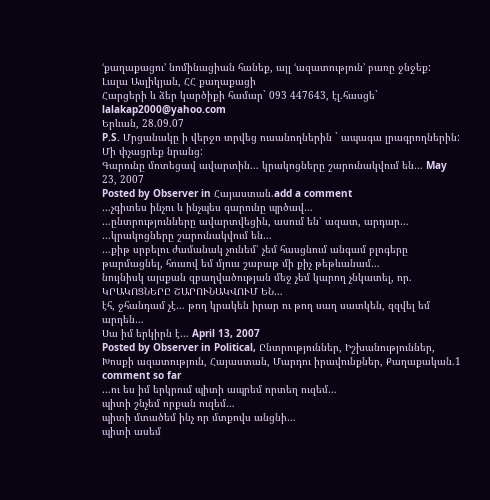ՙքաղաքացու՚ նոմինացիան հանեք, այլ ՙազատություն՚ բառը ջնջեք:
Լալա Ասլիկյան, ՀՀ քաղաքացի
Հարցերի և ձեր կարծիքի համար` 093 447643, էլ.հասցե` lalakap2000@yahoo.com
Երևան, 28.09.07
P.S. Մրցանակը ի վերջո տրվեց ուսանողներին ` ապագա լրագրողներին: Մի փչացրեք նրանց:
Գարունը մոտեցավ ավարտին… կրակոցները շարունակվում են… May 23, 2007
Posted by Observer in Հայաստան.add a comment
…չգիտես ինչու և ինչպես գարունը պրծավ…
…ընտրությունները ավարտվեցին, ասում են՝ ազատ, արդար…
…կրակոցները շարունակվում են…
…քիթ սրբելու ժամանակ չունեմ՝ չեմ հասցնում անգամ բլոգերը թարմացնել, հուսով եմ մյուս շաբաթ մի քիչ թեթևանամ…
նույնիսկ այսքան զբաղվածության մեջ չեմ կարող չնկատել, որ.
ԿՐԱԿՈՑՆԵՐԸ ՇԱՐՈՒՆԱԿՎՈՒՄ ԵՆ…
էհ, ջհանդամ չէ… թող կրակեն իրար ու թող սաղ սատկեն, զզվել եմ արդեն…
Սա իմ երկիրն է… April 13, 2007
Posted by Observer in Political, Ընտրություններ, Իշխանություններ, Խոսքի ազատություն, Հայաստան, Մարդու իրավունքներ, Քաղաքական.1 comment so far
…ու ես իմ երկրում պիտի ապրեմ որտեղ ուզեմ…
պիտի շնչեմ որքան ուզեմ…
պիտի մտածեմ ինչ որ մտքովս անցնի…
պիտի ասեմ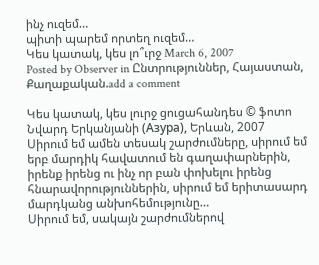ինչ ուզեմ…
պիտի պարեմ որտեղ ուզեմ…
Կես կատակ, կես լո՞ւրջ March 6, 2007
Posted by Observer in Ընտրություններ, Հայաստան, Քաղաքական.add a comment

Կես կատակ, կես լուրջ ցուցահանդես © ֆոտո Նվարդ Երկանյանի (Азура), Երևան, 2007
Սիրում եմ ամեն տեսակ շարժումները, սիրում եմ երբ մարդիկ հավատում են գաղափարներին, իրենք իրենց ու ինչ որ բան փոխելու իրենց հնարավորություններին, սիրում եմ երիտասարդ մարդկանց անխոհեմությունը…
Սիրում եմ, սակայն շարժումներով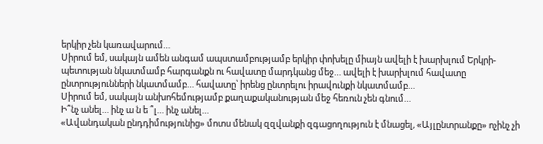երկիր չեն կառավարում…
Սիրում եմ, սակայն ամեն անգամ ապստամբությամբ երկիր փոխելը միայն ավելի է խարխլում Երկրի-պետության նկատմամբ հարգանքն ու հավատը մարդկանց մեջ… ավելի է խարխլում հավատը ընտրությունների նկատմամբ… հավատը՝ իրենց ընտրելու իրավունքի նկատմամբ…
Սիրում եմ, սակայն անխոհեմությամբ քաղաքականության մեջ հեռուն չեն գնում…
Ի՞նչ անել… ինչ ա ն ե ՞լ… ինչ անել…
«Ավանդական ընդդիմությունից» մոտս մենակ զզվանքի զգացողություն է մնացել, «Այլընտրանքը» ոչինչ չի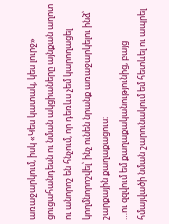առաջարկում, իսկ «Կես կատակ, կես լուրջ» ցուցահանդեսն ու նման ակցիաները այնքան աղոտ ու անորոշ են հնչում, որ դեռևս չեմ կարողացել կողմնորոշվել՝ ինչ ունեն նրանք առաջարկելու ինձ՝ շարքային քաղաքացուս։
…ու զզվում եմ քաղաքականությունից, բայց հմայվածի նման շարունակում եմ հետևել ու ապրել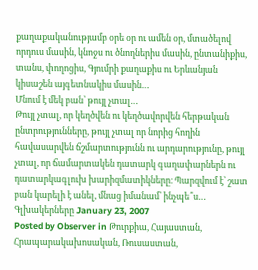քաղաքականությամբ օրե օր ու ամեն օր, մտածելով որդուս մասին, կնոջս ու ծնողներիս մասին, ընտանիքիս, տանս, փողոցիս, Գյումրի քաղաքիս ու Երևանյան կիսաշեն այգետնակիս մասին…
Մնում է մեկ բան՝ թույլ չտալ…
Թույլ չտալ, որ կեղծվեն ու կեղծավորվեն հերթական ընտրությունները, թույլ չտալ որ նորից հողին հավասարվեն ճշմարտությունն ու արդարությունը, թույլ չտալ, որ ճամարտակեն դատարկ գաղափարներն ու դատարկագլուխ խարիզմատիկները։ Պարզվում է՝ շատ բան կարելի է անել, մնաց իմանամ՝ ինչպե՞ս…
Գլխակերները January 23, 2007
Posted by Observer in Թուրքիա, Հայաստան, Հրապարակախոսական, Ռուսաստան,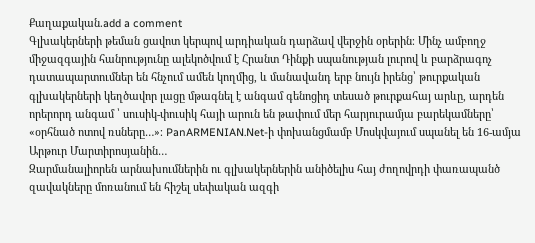Քաղաքական.add a comment
Գլխակերների թեման ցավոտ կերպով արդիական դարձավ վերջին օրերին։ Մինչ ամբողջ միջազգային հանրությունը ալեկոծվում է Հրանտ Դինքի սպանության լուրով և բարձրագոչ դատապարտումներ են հնչում ամեն կողմից, և մանավանդ երբ նույն իրենց՝ թուրքական գլխակերների կեղծավոր լացը մթագնել է անգամ գենոցիդ տեսած թուրքահայ արևը, արդեն որերորդ անգամ ՝ սուսիկ-փուսիկ հայի արուն են թափում մեր հարյուրամյա բարեկամները՝ «օրհնած ոտով ռսները…»։ PanARMENIAN.Net-ի փոխանցմամբ Մոսկվայում սպանել են 16-ամյա Արթուր Մարտիրոսյանին…
Զարմանալիորեն արնախումներին ու գլխակերներին անիծելիս հայ ժողովրդի փառապանծ զավակները մոռանում են հիշել սեփական ազգի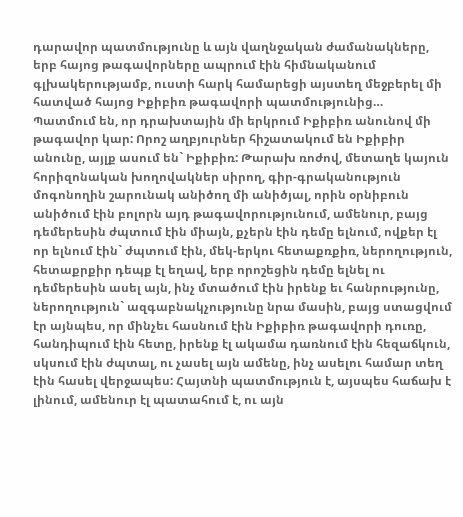դարավոր պատմությունը և այն վաղնջական ժամանակները, երբ հայոց թագավորները ապրում էին հիմնականում գլխակերությամբ, ուստի հարկ համարեցի այստեղ մեջբերել մի հատված հայոց Իքիբիռ թագավորի պատմությունից…
Պատմում են, որ դրախտային մի երկրում Իքիբիռ անունով մի թագավոր կար: Որոշ աղբյուրներ հիշատակում են Իքիբիր անունը, այլք ասում են` Իքիբիռ: Թարախ ռոժով, մետաղե կայուն հորիզոնական խողովակներ սիրող, գիր-գրականություն մոգոնողին շարունակ անիծող մի անիծյալ, որին օրնիբուն անիծում էին բոլորն այդ թագավորությունում, ամենուր, բայց դեմերեսին ժպտում էին միայն, քչերն էին դեմը ելնում, ովքեր էլ որ ելնում էին` ժպտում էին, մեկ-երկու հետաքռքիռ, ներողություն, հետաքրքիր դեպք էլ եղավ, երբ որոշեցին դեմը ելնել ու դեմերեսին ասել այն, ինչ մտածում էին իրենք եւ հանրությունը, ներողություն` ազգաբնակչությունը նրա մասին, բայց ստացվում էր այնպես, որ մինչեւ հասնում էին Իքիբիռ թագավորի դուռը, հանդիպում էին հետը, իրենք էլ ակամա դառնում էին հեզաճկուն, սկսում էին ժպտալ, ու չասել այն ամենը, ինչ ասելու համար տեղ էին հասել վերջապես: Հայտնի պատմություն է, այսպես հաճախ է լինում, ամենուր էլ պատահում է, ու այն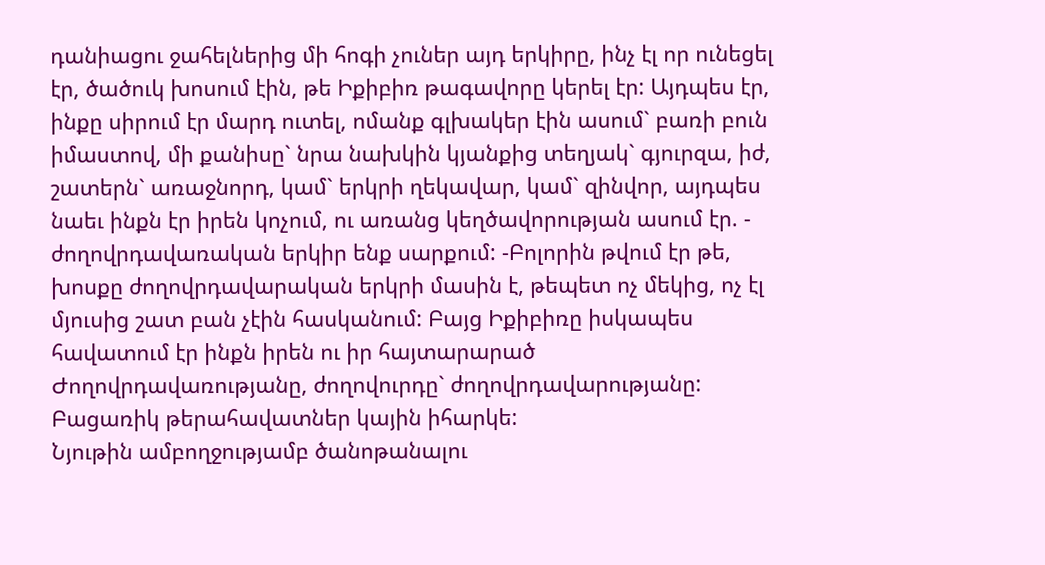դանիացու ջահելներից մի հոգի չուներ այդ երկիրը, ինչ էլ որ ունեցել էր, ծածուկ խոսում էին, թե Իքիբիռ թագավորը կերել էր: Այդպես էր, ինքը սիրում էր մարդ ուտել, ոմանք գլխակեր էին ասում` բառի բուն իմաստով, մի քանիսը` նրա նախկին կյանքից տեղյակ` գյուրզա, իժ, շատերն` առաջնորդ, կամ` երկրի ղեկավար, կամ` զինվոր, այդպես նաեւ ինքն էր իրեն կոչում, ու առանց կեղծավորության ասում էր. - ժողովրդավառական երկիր ենք սարքում: -Բոլորին թվում էր թե, խոսքը ժողովրդավարական երկրի մասին է, թեպետ ոչ մեկից, ոչ էլ մյուսից շատ բան չէին հասկանում: Բայց Իքիբիռը իսկապես հավատում էր ինքն իրեն ու իր հայտարարած Ժողովրդավառությանը, ժողովուրդը` ժողովրդավարությանը: Բացառիկ թերահավատներ կային իհարկե:
Նյութին ամբողջությամբ ծանոթանալու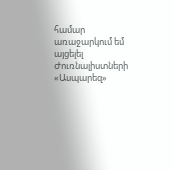համար առաջարկում եմ այցելել Ժուռնալիստների «Ասպարեզ»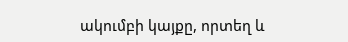ակումբի կայքը, որտեղ և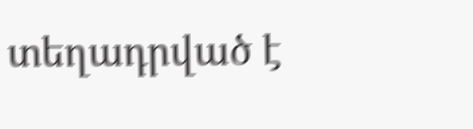տեղադրված է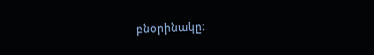բնօրինակը։